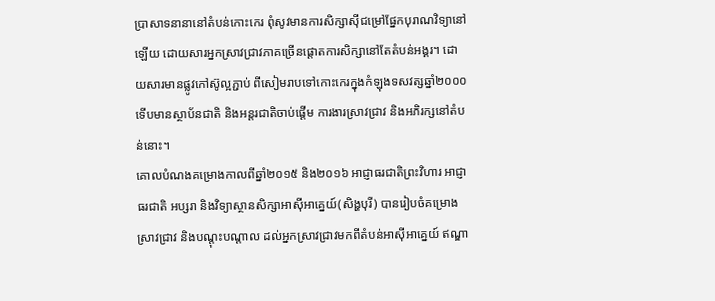ប្រាសាទនានានៅតំបន់កោះកេរ ពុំសូវមានការសិក្សាស៊ីជម្រៅផ្នែកបុរាណវិទ្យានៅឡើយ ដោយសារអ្នកស្រាវជ្រាវភាគច្រើនផ្តោតការសិក្សានៅតែតំបន់អង្គរ។ ដោយសារមានផ្លូវកៅស៊ូល្អភ្ជាប់ ពីសៀមរាបទៅកោះកេរក្នុងកំឡុងទសវត្សឆ្នាំ២០០០ ទើបមានស្ថាប័នជាតិ និងអន្តរជាតិចាប់ផ្តើម ការងារស្រាវជ្រាវ និងអភិរក្សនៅតំបន់នោះ។
គោលបំណងគម្រោងកាលពីឆ្នាំ២០១៥ និង២០១៦ អាជ្ញាធរជាតិព្រះវិហារ អាជ្ញាធរជាតិ អប្សរា និងវិទ្យាស្ថានសិក្សាអាស៊ីអាគ្នេយ៍(សិង្ហបុរី) បានរៀបចំគម្រោងស្រាវជ្រាវ និងបណ្តុះបណ្តាល ដល់អ្នកស្រាវជ្រាវមកពីតំបន់អាស៊ីអាគ្នេយ៍ ឥណ្ឌា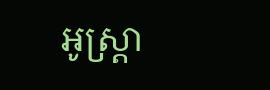អូស្ត្រា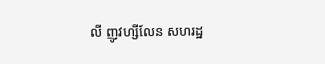លី ញូវហ្សីលែន សហរដ្ឋ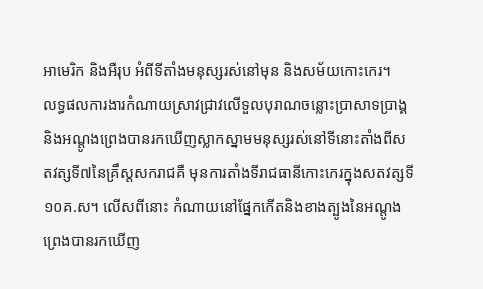អាមេរិក និងអឺរុប អំពីទីតាំងមនុស្សរស់នៅមុន និងសម័យកោះកេរ។
លទ្ធផលការងារកំណាយស្រាវជ្រាវលើទួលបុរាណចន្លោះប្រាសាទប្រាង្គ និងអណ្តូងព្រេងបានរកឃើញស្លាកស្នាមមនុស្សរស់នៅទីនោះតាំងពីសតវត្សទី៧នៃគ្រឹស្តសករាជគឺ មុនការតាំងទីរាជធានីកោះកេរក្នុងសតវត្សទី១០គ.ស។ លើសពីនោះ កំណាយនៅផ្នែកកើតនិងខាងត្បូងនៃអណ្តូងព្រេងបានរកឃើញ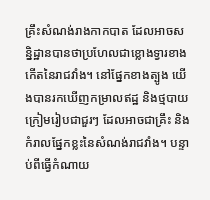គ្រឹះសំណង់រាងកាកបាត ដែលអាចសន្និដ្ឋានបានថាប្រហែលជាខ្លោងទ្វារខាងកើតនៃរាជវាំង។ នៅផ្នែកខាងត្បូង យើងបានរកឃើញកម្រាលឥដ្ឋ និងថ្មបាយក្រៀមរៀបជាជួរៗ ដែលអាចជាគ្រឹះ និងកំរាលផ្នែកខ្លះនៃសំណង់រាជវាំង។ បន្ទាប់ពីធ្វើកំណាយ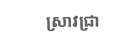ស្រាវជ្រា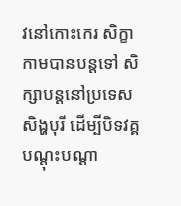វនៅកោះកេរ សិក្ខាកាមបានបន្តទៅ សិក្សាបន្តនៅប្រទេសសិង្ហបុរី ដើម្បីបិទវគ្គបណ្តុះបណ្តា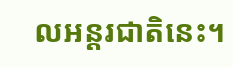លអន្តរជាតិនេះ។